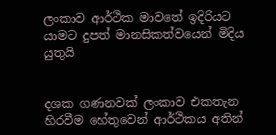ලංකාව ආර්ථික මාවතේ ඉදිරියට යාමට දුපත් මානසිකත්වයෙන් මිදිය යුතුයි


දශක ගණනවක් ලංකාව එකතැන හිරවීම හේතුවෙන් ආර්ථිකය අතින්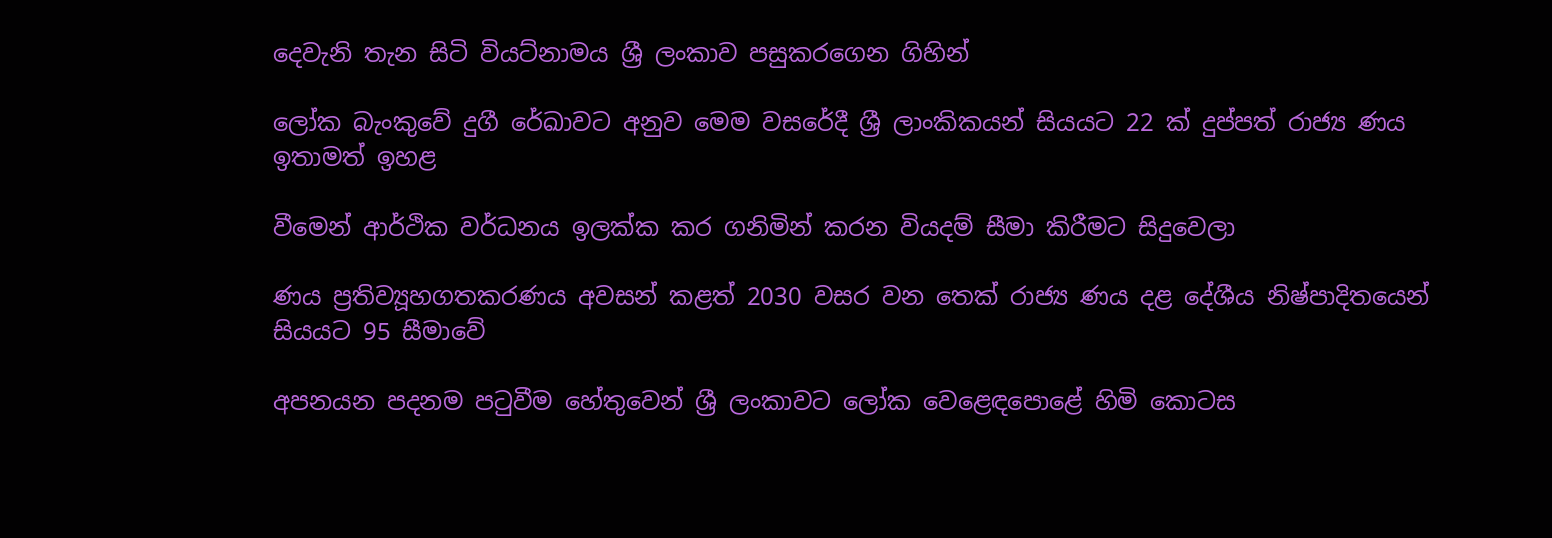දෙවැනි තැන සිටි වියට්නාමය ශ්‍රී ලංකාව පසුකරගෙන ගිහින්

ලෝක බැංකුවේ දුගී රේඛාවට අනුව මෙම වසරේදී ශ්‍රී ලාංකිකයන් සියයට 22 ක් දුප්පත් රාජ්‍ය ණය ඉතාමත් ඉහළ

වීමෙන් ආර්ථික වර්ධනය ඉලක්ක කර ගනිමින් කරන වියදම් සීමා කිරීමට සිදුවෙලා

ණය ප්‍රතිව්‍යූහගතකරණය අවසන් කළත් 2030 වසර වන තෙක් රාජ්‍ය ණය දළ දේශීය නිෂ්පාදිතයෙන් සියයට 95 සීමාවේ

අපනයන පදනම පටුවීම හේතුවෙන් ශ්‍රී ලංකාවට ලෝක වෙළෙඳපොළේ හිමි කොටස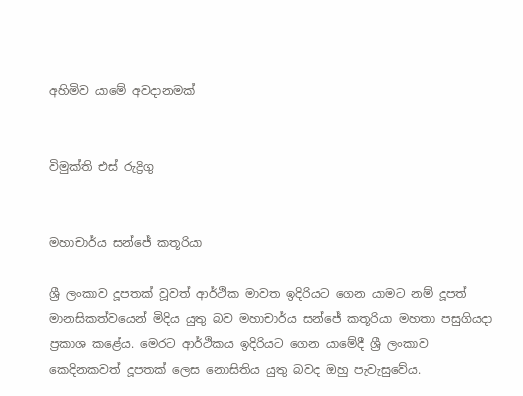අහිමිව යාමේ අවදානමක්


විමුක්ති එස් රුද්‍රිගු


මහාචාර්ය සන්ජේ කතූරියා

ශ්‍රී ලංකාව දූපතක් වූවත් ආර්ථික මාවත ඉදිරියට ගෙන යාමට නම් දූපත් මානසිකත්වයෙන් මිදිය යුතු බව මහාචාර්ය සන්ජේ කතූරියා මහතා පසුගියදා ප්‍රකාශ කළේය. මෙරට ආර්ථිකය ඉදිරියට ගෙන යාමේදී ශ්‍රී ලංකාව කෙදිනකවත් දූපතක් ලෙස නොසිතිය යුතු බවද ඔහු පැවැසුවේය.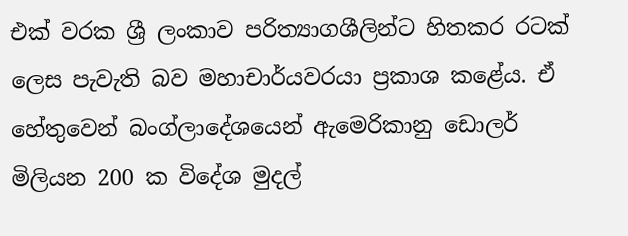එක් වරක ශ්‍රී ලංකාව පරිත්‍යාගශීලින්ට හිතකර රටක් ලෙස පැවැති බව මහාචාර්යවරයා ප්‍රකාශ කළේය. ඒ හේතුවෙන් බංග්ලාදේශයෙන් ඇමෙරිකානු ඩොලර් මිලියන 200 ක විදේශ මුදල්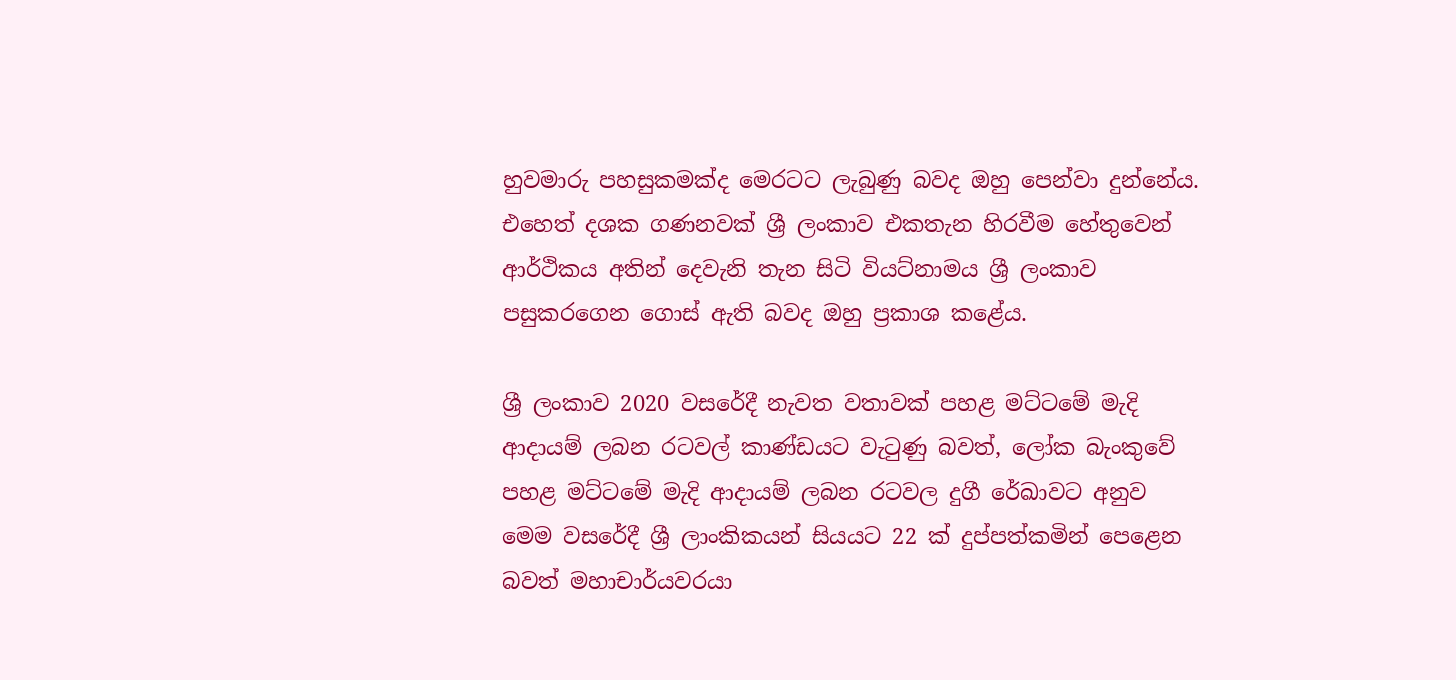හුවමාරු පහසුකමක්ද මෙරටට ලැබුණු බවද ඔහු පෙන්වා දුන්නේය. එහෙත් දශක ගණනවක් ශ්‍රී ලංකාව එකතැන හිරවීම හේතුවෙන් ආර්ථිකය අතින් දෙවැනි තැන සිටි වියට්නාමය ශ්‍රී ලංකාව පසුකරගෙන ගොස් ඇති බවද ඔහු ප්‍රකාශ කළේය.

ශ්‍රී ලංකාව 2020 වසරේදී නැවත වතාවක් පහළ මට්ටමේ මැදි ආදායම් ලබන රටවල් කාණ්ඩයට වැටුණු බවත්, ලෝක බැංකුවේ පහළ මට්ටමේ මැදි ආදායම් ලබන රටවල දුගී රේඛාවට අනුව මෙම වසරේදී ශ්‍රී ලාංකිකයන් සියයට 22 ක් දුප්පත්කමින් පෙළෙන බවත් මහාචාර්යවරයා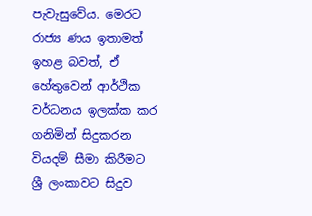පැවැසුවේය. මෙරට රාජ්‍ය ණය ඉතාමත් ඉහළ බවත්, ඒ හේතුවෙන් ආර්ථික වර්ධනය ඉලක්ක කර ගනිමින් සිදුකරන වියදම් සීමා කිරීමට ශ්‍රී ලංකාවට සිදුව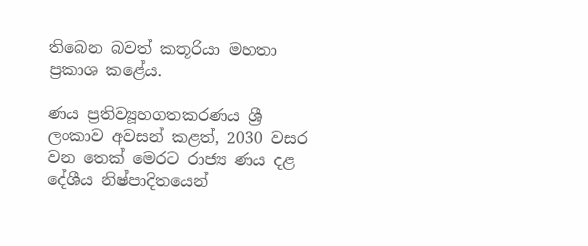තිබෙන බවත් කතූරියා මහතා ප්‍රකාශ කළේය.

ණය ප්‍රතිව්‍යූහගතකරණය ශ්‍රී ලංකාව අවසන් කළත්, 2030 වසර වන තෙක් මෙරට රාජ්‍ය ණය දළ දේශීය නිෂ්පාදිතයෙන්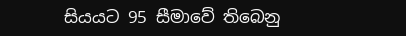සියයට 95 සීමාවේ තිබෙනු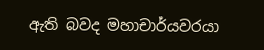ඇති බවද මහාචාර්යවරයා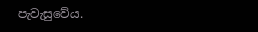පැවැසුවේය.